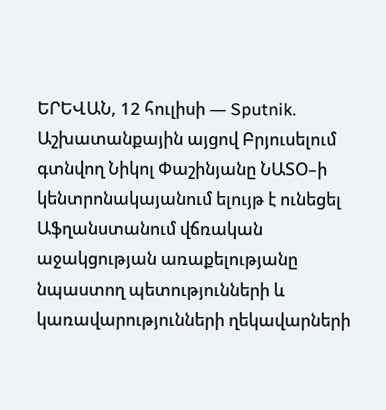ԵՐԵՎԱՆ, 12 հուլիսի — Sputnik. Աշխատանքային այցով Բրյուսելում գտնվող Նիկոլ Փաշինյանը ՆԱՏՕ–ի կենտրոնակայանում ելույթ է ունեցել Աֆղանստանում վճռական աջակցության առաքելությանը նպաստող պետությունների և կառավարությունների ղեկավարների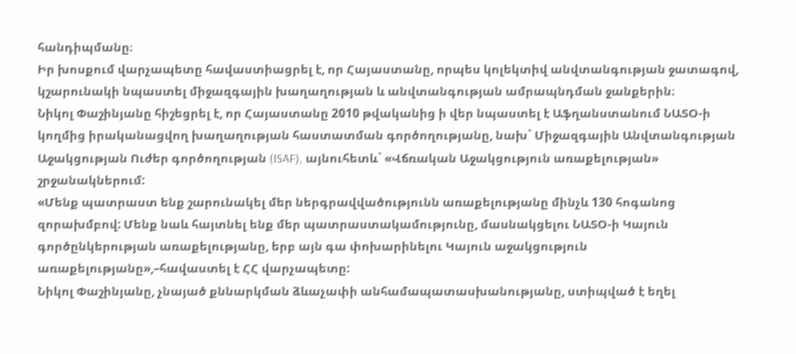հանդիպմանը։
Իր խոսքում վարչապետը հավաստիացրել է, որ Հայաստանը, որպես կոլեկտիվ անվտանգության ջատագով, կշարունակի նպաստել միջազգային խաղաղության և անվտանգության ամրապնդման ջանքերին։
Նիկոլ Փաշինյանը հիշեցրել է, որ Հայաստանը 2010 թվականից ի վեր նպաստել է Աֆղանստանում ՆԱՏՕ-ի կողմից իրականացվող խաղաղության հաստատման գործողությանը, նախ` Միջազգային Անվտանգության Աջակցության Ուժեր գործողության (ISAF), այնուհետև` «Վճռական Աջակցություն առաքելության» շրջանակներում:
«Մենք պատրաստ ենք շարունակել մեր ներգրավվածությունն առաքելությանը մինչև 130 հոգանոց զորախմբով: Մենք նաև հայտնել ենք մեր պատրաստակամությունը, մասնակցելու ՆԱՏՕ-ի Կայուն գործընկերության առաքելությանը, երբ այն գա փոխարինելու Կայուն աջակցություն առաքելությանը»,–հավաստել է ՀՀ վարչապետը:
Նիկոլ Փաշինյանը, չնայած քննարկման ձևաչափի անհամապատասխանությանը, ստիպված է եղել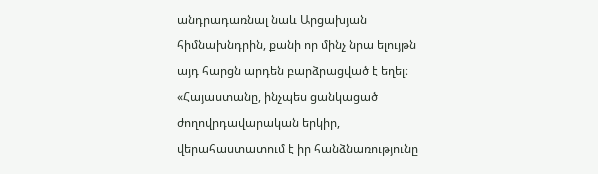անդրադառնալ նաև Արցախյան հիմնախնդրին, քանի որ մինչ նրա ելույթն այդ հարցն արդեն բարձրացված է եղել։
«Հայաստանը, ինչպես ցանկացած ժողովրդավարական երկիր, վերահաստատում է իր հանձնառությունը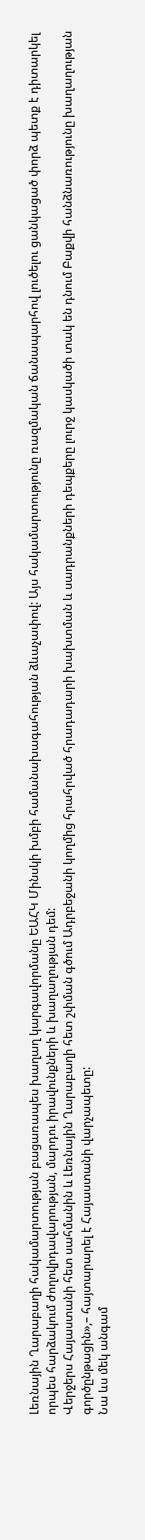Լեռնային Ղարաբաղի հակամարտության բացառապես խաղաղ կարգավորմանը ԵԱՀԿ Մինսկի խմբի համանախագահության ձևաչափով: Այս հակամարտությունը ռազմական ճանապարհով լուծելու ցանկացած փորձ պետք է դիտարկել որպես հարձակում ժողովրդավարության, մարդու իրավունքների և խաղաղության դեմ:
Վերջերս Հայաստանի հետ սահմանին և Լեռնային Ղարաբաղի հետ շփման գծում Ադրբեջանի կողմից հրահրված հրադադարի խախտման և սադրանքների դեպքերը լուրջ կասկածի տակ են դնում Բաքվի հանձնառությունը խաղաղության գործընթացին»,– հայտարարել է Հայաստանի վարչապետը:
Նա ևս մեկ անգամ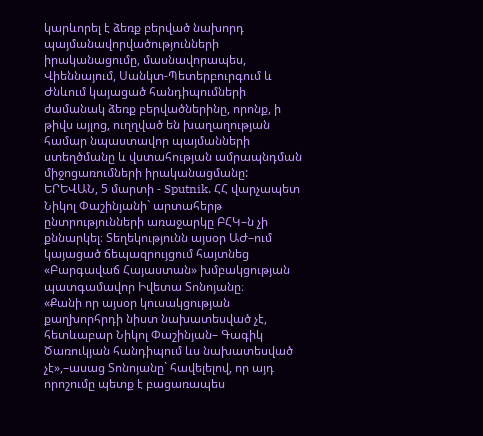կարևորել է ձեռք բերված նախորդ պայմանավորվածությունների իրականացումը, մասնավորապես, Վիեննայում, Սանկտ-Պետերբուրգում և Ժնևում կայացած հանդիպումների ժամանակ ձեռք բերվածներինը, որոնք, ի թիվս այլոց, ուղղված են խաղաղության համար նպաստավոր պայմանների ստեղծմանը և վստահության ամրապնդման միջոցառումների իրականացմանը:
ԵՐԵՎԱՆ, 5 մարտի - Sputnik. ՀՀ վարչապետ Նիկոլ Փաշինյանի` արտահերթ ընտրությունների առաջարկը ԲՀԿ–ն չի քննարկել։ Տեղեկությունն այսօր ԱԺ–ում կայացած ճեպազրույցում հայտնեց «Բարգավաճ Հայաստան» խմբակցության պատգամավոր Իվետա Տոնոյանը։
«Քանի որ այսօր կուսակցության քաղխորհրդի նիստ նախատեսված չէ, հետևաբար Նիկոլ Փաշինյան– Գագիկ Ծառուկյան հանդիպում ևս նախատեսված չէ»,–ասաց Տոնոյանը` հավելելով, որ այդ որոշումը պետք է բացառապես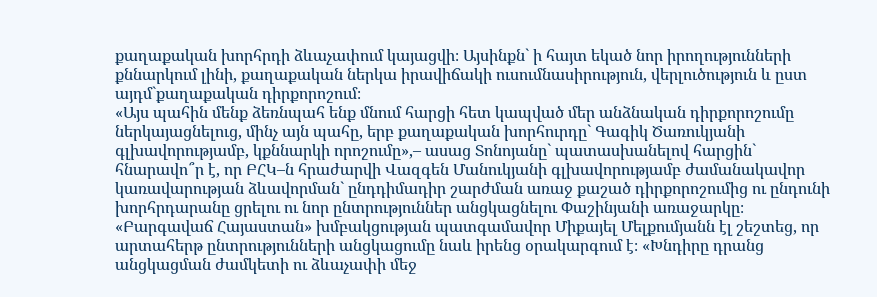քաղաքական խորհրդի ձևաչափում կայացվի։ Այսինքն` ի հայտ եկած նոր իրողությունների քննարկում լինի, քաղաքական ներկա իրավիճակի ուսումնասիրություն, վերլուծություն և ըստ այդմ`քաղաքական դիրքորոշում։
«Այս պահին մենք ձեռնպահ ենք մնում հարցի հետ կապված մեր անձնական դիրքորոշումը ներկայացնելուց, մինչ այն պահը, երբ քաղաքական խորհուրդը` Գագիկ Ծառուկյանի գլխավորությամբ, կքննարկի որոշումը»,– ասաց Տոնոյանը` պատասխանելով հարցին` հնարավո՞ր է, որ ԲՀԿ–ն հրաժարվի Վազգեն Մանուկյանի գլխավորությամբ ժամանակավոր կառավարության ձևավորման` ընդդիմադիր շարժման առաջ քաշած դիրքորոշումից ու ընդունի խորհրդարանը ցրելու ու նոր ընտրություններ անցկացնելու Փաշինյանի առաջարկը։
«Բարգավաճ Հայաստան» խմբակցության պատգամավոր Միքայել Մելքումյանն էլ շեշտեց, որ արտահերթ ընտրությունների անցկացումը նաև իրենց օրակարգում է։ «Խնդիրը դրանց անցկացման ժամկետի ու ձևաչափի մեջ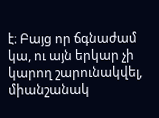է։ Բայց որ ճգնաժամ կա, ու այն երկար չի կարող շարունակվել, միանշանակ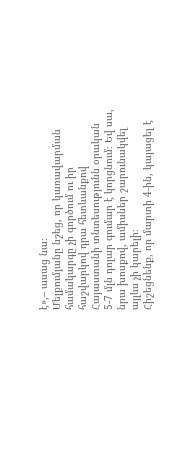է»,– ասաց նա։
Մելքումյանը նշեց, որ կառավարման համակարգը չի գործում ու իր հաշվարկով դրա հետևանքով Հայաստանի տնտեսությունն օրական 5-7 մլն դոլար գումար է կորցնում։ Եվ սա, նրա խոսքով, ամիսներ շարունակվել այլևս չի կարելի։
Հիշեցնենք, որ մարտի 4-ին, կայացել է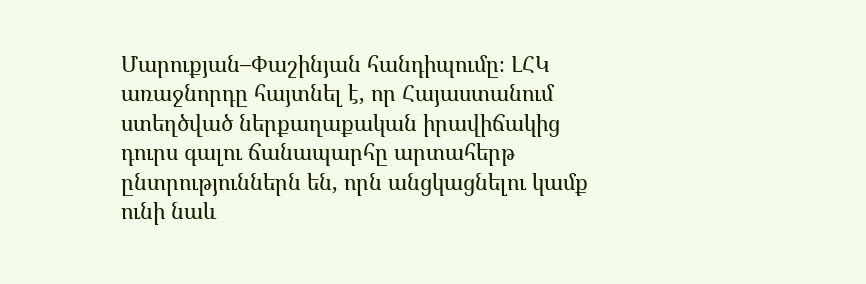Մարուքյան–Փաշինյան հանդիպումը։ ԼՀԿ առաջնորդը հայտնել է, որ Հայաստանում ստեղծված ներքաղաքական իրավիճակից դուրս գալու ճանապարհը արտահերթ ընտրություններն են, որն անցկացնելու կամք ունի նաև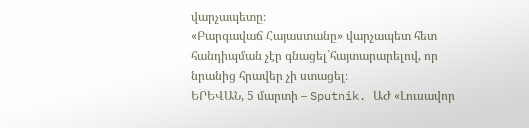վարչապետը։
«Բարգավաճ Հայաստանը» վարչապետ հետ հանդիպման չէր գնացել`հայտարարելով, որ նրանից հրավեր չի ստացել։
ԵՐԵՎԱՆ, 5 մարտի – Sputnik. ԱԺ «Լուսավոր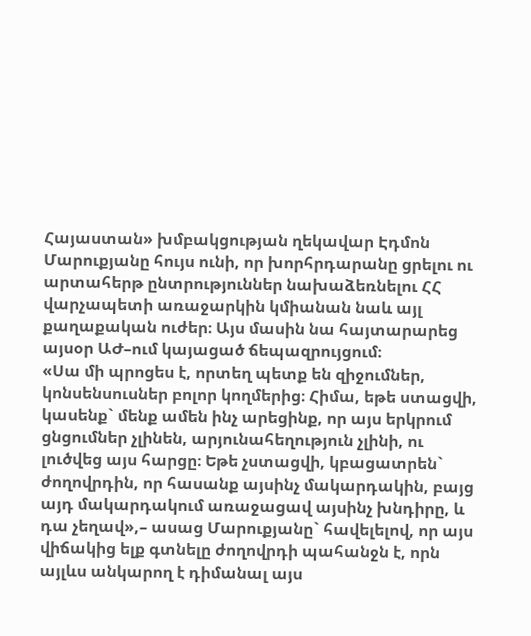Հայաստան» խմբակցության ղեկավար Էդմոն Մարուքյանը հույս ունի, որ խորհրդարանը ցրելու ու արտահերթ ընտրություններ նախաձեռնելու ՀՀ վարչապետի առաջարկին կմիանան նաև այլ քաղաքական ուժեր։ Այս մասին նա հայտարարեց այսօր ԱԺ–ում կայացած ճեպազրույցում։
«Սա մի պրոցես է, որտեղ պետք են զիջումներ, կոնսենսուսներ բոլոր կողմերից։ Հիմա, եթե ստացվի, կասենք` մենք ամեն ինչ արեցինք, որ այս երկրում ցնցումներ չլինեն, արյունահեղություն չլինի, ու լուծվեց այս հարցը։ Եթե չստացվի, կբացատրեն` ժողովրդին, որ հասանք այսինչ մակարդակին, բայց այդ մակարդակում առաջացավ այսինչ խնդիրը, և դա չեղավ»,– ասաց Մարուքյանը` հավելելով, որ այս վիճակից ելք գտնելը ժողովրդի պահանջն է, որն այլևս անկարող է դիմանալ այս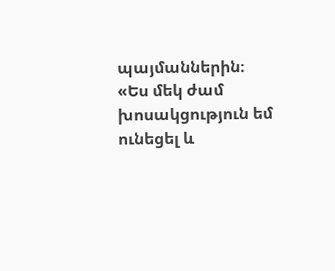պայմաններին։
«Ես մեկ ժամ խոսակցություն եմ ունեցել և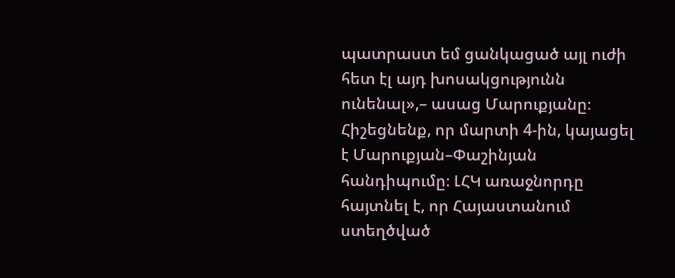պատրաստ եմ ցանկացած այլ ուժի հետ էլ այդ խոսակցությունն ունենալ»,– ասաց Մարուքյանը։
Հիշեցնենք, որ մարտի 4-ին, կայացել է Մարուքյան–Փաշինյան հանդիպումը։ ԼՀԿ առաջնորդը հայտնել է, որ Հայաստանում ստեղծված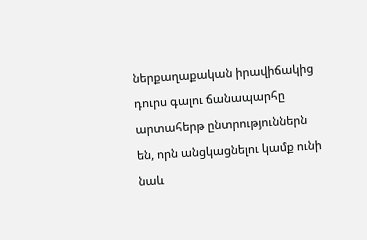ներքաղաքական իրավիճակից դուրս գալու ճանապարհը արտահերթ ընտրություններն են, որն անցկացնելու կամք ունի նաև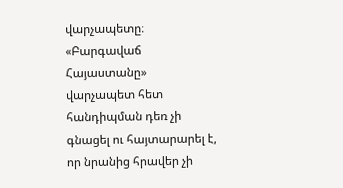վարչապետը։
«Բարգավաճ Հայաստանը» վարչապետ հետ հանդիպման դեռ չի գնացել ու հայտարարել է, որ նրանից հրավեր չի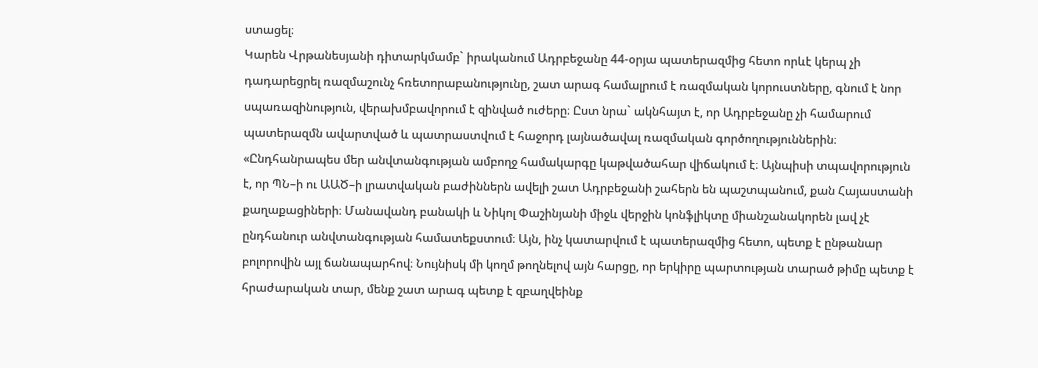ստացել։
Կարեն Վրթանեսյանի դիտարկմամբ` իրականում Ադրբեջանը 44-օրյա պատերազմից հետո որևէ կերպ չի դադարեցրել ռազմաշունչ հռետորաբանությունը, շատ արագ համալրում է ռազմական կորուստները, գնում է նոր սպառազինություն, վերախմբավորում է զինված ուժերը։ Ըստ նրա` ակնհայտ է, որ Ադրբեջանը չի համարում պատերազմն ավարտված և պատրաստվում է հաջորդ լայնածավալ ռազմական գործողություններին։
«Ընդհանրապես մեր անվտանգության ամբողջ համակարգը կաթվածահար վիճակում է։ Այնպիսի տպավորություն է, որ ՊՆ–ի ու ԱԱԾ–ի լրատվական բաժիններն ավելի շատ Ադրբեջանի շահերն են պաշտպանում, քան Հայաստանի քաղաքացիների։ Մանավանդ բանակի և Նիկոլ Փաշինյանի միջև վերջին կոնֆլիկտը միանշանակորեն լավ չէ ընդհանուր անվտանգության համատեքստում։ Այն, ինչ կատարվում է պատերազմից հետո, պետք է ընթանար բոլորովին այլ ճանապարհով։ Նույնիսկ մի կողմ թողնելով այն հարցը, որ երկիրը պարտության տարած թիմը պետք է հրաժարական տար, մենք շատ արագ պետք է զբաղվեինք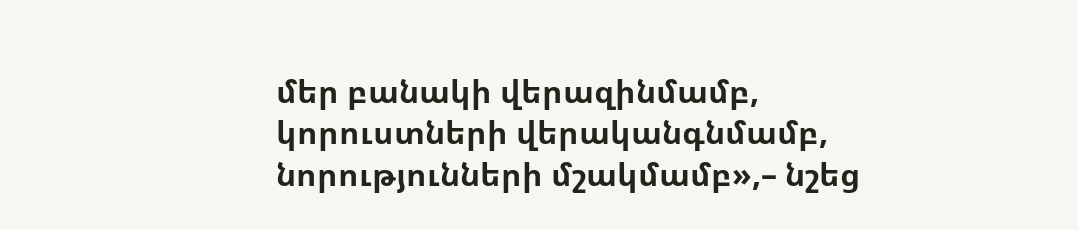մեր բանակի վերազինմամբ, կորուստների վերականգնմամբ, նորությունների մշակմամբ»,– նշեց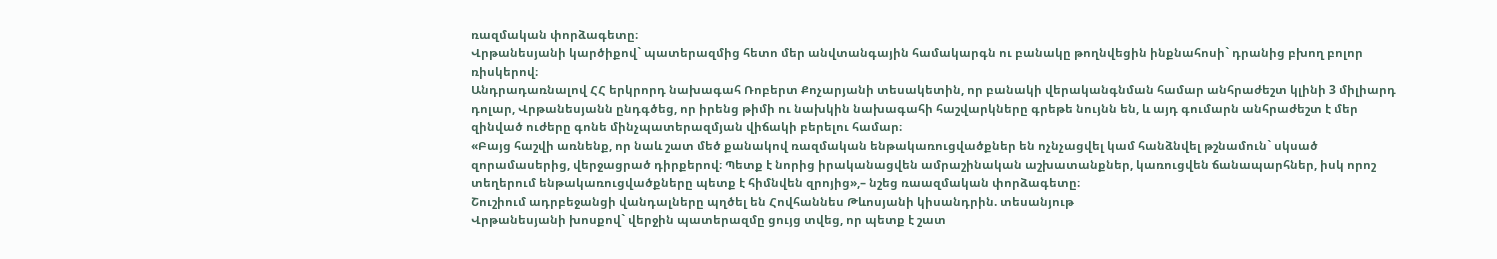ռազմական փորձագետը։
Վրթանեսյանի կարծիքով` պատերազմից հետո մեր անվտանգային համակարգն ու բանակը թողնվեցին ինքնահոսի` դրանից բխող բոլոր ռիսկերով։
Անդրադառնալով ՀՀ երկրորդ նախագահ Ռոբերտ Քոչարյանի տեսակետին, որ բանակի վերականգնման համար անհրաժեշտ կլինի 3 միլիարդ դոլար, Վրթանեսյանն ընդգծեց, որ իրենց թիմի ու նախկին նախագահի հաշվարկները գրեթե նույնն են, և այդ գումարն անհրաժեշտ է մեր զինված ուժերը գոնե մինչպատերազմյան վիճակի բերելու համար։
«Բայց հաշվի առնենք, որ նաև շատ մեծ քանակով ռազմական ենթակառուցվածքներ են ոչնչացվել կամ հանձնվել թշնամուն` սկսած զորամասերից, վերջացրած դիրքերով։ Պետք է նորից իրականացվեն ամրաշինական աշխատանքներ, կառուցվեն ճանապարհներ, իսկ որոշ տեղերում ենթակառուցվածքները պետք է հիմնվեն զրոյից»,– նշեց ռաազմական փորձագետը։
Շուշիում ադրբեջանցի վանդալները պղծել են Հովհաննես Թևոսյանի կիսանդրին. տեսանյութ
Վրթանեսյանի խոսքով` վերջին պատերազմը ցույց տվեց, որ պետք է շատ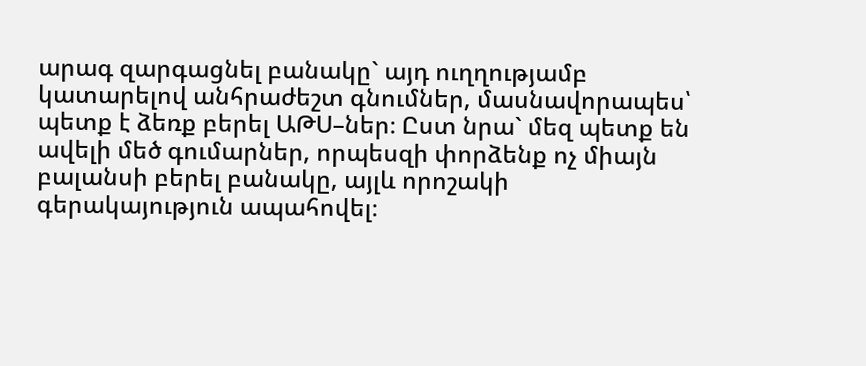արագ զարգացնել բանակը` այդ ուղղությամբ կատարելով անհրաժեշտ գնումներ, մասնավորապես՝ պետք է ձեռք բերել ԱԹՍ–ներ։ Ըստ նրա` մեզ պետք են ավելի մեծ գումարներ, որպեսզի փորձենք ոչ միայն բալանսի բերել բանակը, այլև որոշակի գերակայություն ապահովել։